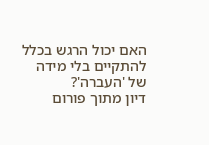האם יכול הרגש בכלל להתקיים בלי מידה של 'העברה'?
דיון מתוך פורום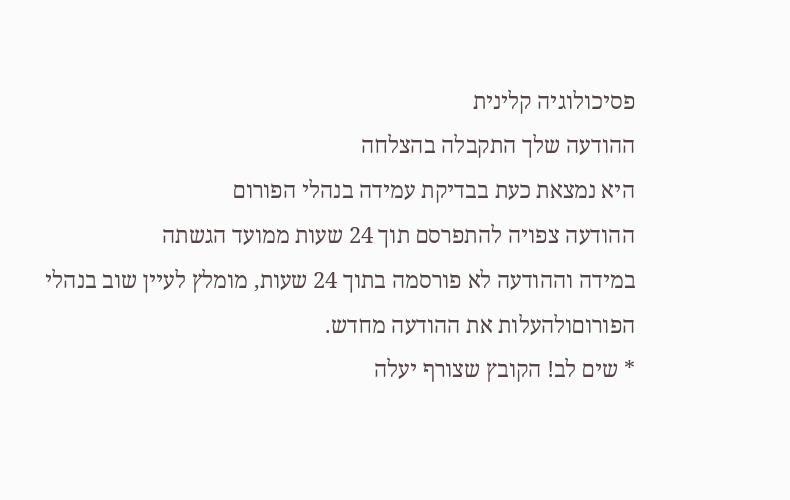פסיכולוגיה קלינית
ההודעה שלך התקבלה בהצלחה
היא נמצאת כעת בבדיקת עמידה בנהלי הפורום
ההודעה צפויה להתפרסם תוך 24 שעות ממועד הגשתה
במידה וההודעה לא פורסמה בתוך 24 שעות, מומלץ לעיין שוב בנהלי הפורוםולהעלות את ההודעה מחדש.
* שים לב! הקובץ שצורף יעלה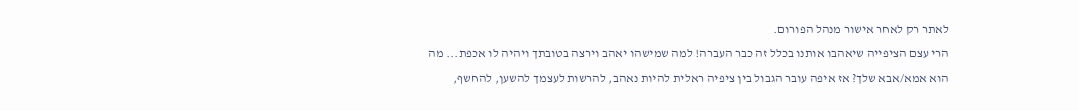לאתר רק לאחר אישור מנהל הפורום.
הרי עצם הציפייה שיאהבו אותנו בכלל זה כבר העברה! למה שמישהו יאהב וירצה בטובתך ויהיה לו אכפת... מה הוא אמא/אבא שלך? אז איפה עובר הגבול בין ציפיה ראלית להיות נאהב, להרשות לעצמך להשען, להחשף,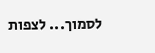לסמוך... לצפות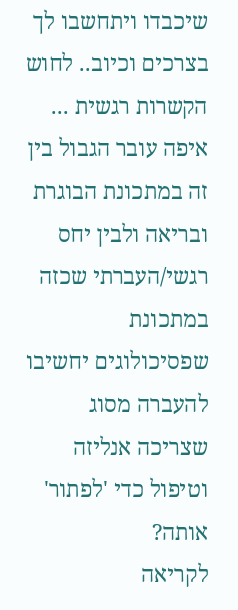שיכבדו ויתחשבו לך בצרכים וכיוב.. לחוש הקשרות רגשית ... איפה עובר הגבול בין זה במתכונת הבוגרת ובריאה ולבין יחס רגשי/העברתי שכזה במתכונת שפסיכולוגים יחשיבו להעברה מסוג שצריכה אנליזה וטיפול כדי 'לפתור' אותה?
לקריאה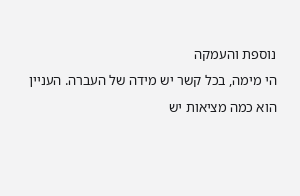נוספת והעמקה
הי מימה, בכל קשר יש מידה של העברה. העניין הוא כמה מציאות יש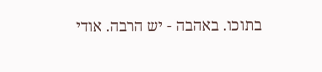בתוכו. באהבה - יש הרבה. אודי